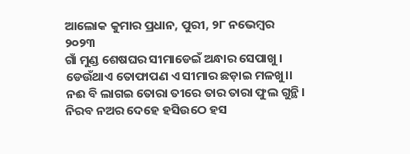ଆଲୋକ କୁମାର ପ୍ରଧାନ, ପୁରୀ, ୨୮ ନଭେମ୍ବର ୨୦୨୩
ଗାଁ ମୁଣ୍ଡ ଶେଷଘର ସୀମାଡେଇଁ ଅନ୍ଧାର ସେପାଖୁ ।
ଡେଉଁଥାଏ ତୋଫାପଣ ଏ ସୀମାର ଛଡ଼ାଇ ମଳଖୁ।।
ନଈ ବି ଲାଗଇ ତୋରା ତୀରେ ତାର ତାରା ଫୁଲ ଗୁନ୍ଥି।
ନିରବ ନଅର ଦେହେ ହସିଉଠେ ହସ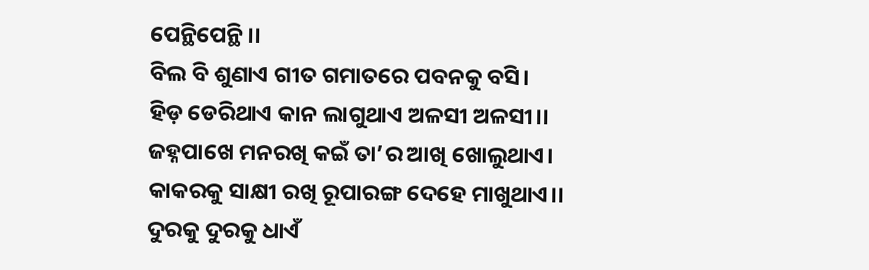ପେନ୍ଥିପେନ୍ଥି।।
ବିଲ ବି ଶୁଣାଏ ଗୀତ ଗମାତରେ ପବନକୁ ବସି।
ହିଡ଼ ଡେରିଥାଏ କାନ ଲାଗୁଥାଏ ଅଳସୀ ଅଳସୀ।।
ଜହ୍ନପାଖେ ମନରଖି କଇଁ ତା’ର ଆଖି ଖୋଲୁଥାଏ।
କାକରକୁ ସାକ୍ଷୀ ରଖି ରୂପାରଙ୍ଗ ଦେହେ ମାଖୁଥାଏ।।
ଦୁରକୁ ଦୁରକୁ ଧାଏଁ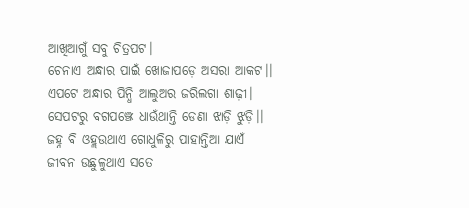ଆଖିଆଗୁଁ ସବୁ ଚିତ୍ରପଟ।
ଚେନାଏ ଅନ୍ଧାର ପାଇଁ ଖୋଜାପଡ଼େ ଅସରା ଆକଟ।।
ଏପଟେ ଅନ୍ଧାର ପିନ୍ଧି ଆଲୁଅର ଜରିଲଗା ଶାଢ଼ୀ।
ସେପଟରୁ ବଗପଞ୍ଝେ ଧାଉଁଥାନ୍ତି ଡେଣା ଝାଡ଼ି ଝୁଡ଼ି।।
ଜହ୍ନ ବି ଓହ୍ଲଉଥାଏ ଗୋଧୁଳିରୁ ପାହାନ୍ତିଆ ଯାଏଁ
ଜୀବନ ଉଛୁଳୁଥାଏ ସତେ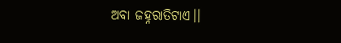ଅବା ଜହ୍ନରାତିଟାଏ।।